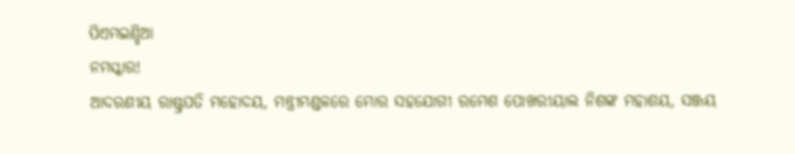ପିଏମଇଣ୍ଡିଆ
ନମସ୍କାର!
ଆଦରଣୀୟ ରାଷ୍ଟ୍ରପତି ମହୋଦୟ, ମନ୍ତ୍ରୀମଣ୍ଡଳରେ ମୋର ସହଯୋଗୀ ରମେଶ ପୋଖରୀୟାଲ ନିଶଙ୍କ ମହାଶୟ, ସଞ୍ଜୟ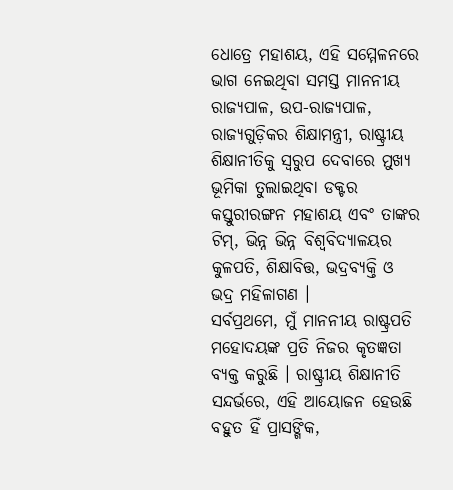ଧୋତ୍ରେ ମହାଶୟ, ଏହି ସମ୍ମେଳନରେ ଭାଗ ନେଇଥିବା ସମସ୍ତ ମାନନୀୟ ରାଜ୍ୟପାଳ, ଉପ-ରାଜ୍ୟପାଳ, ରାଜ୍ୟଗୁଡ଼ିକର ଶିକ୍ଷାମନ୍ତ୍ରୀ, ରାଷ୍ଟ୍ରୀୟ ଶିକ୍ଷାନୀତିକୁ ସ୍ୱରୁପ ଦେବାରେ ମୁଖ୍ୟ ଭୂମିକା ତୁଲାଇଥିବା ଡକ୍ଟର କସ୍ତୁରୀରଙ୍ଗନ ମହାଶୟ ଏବଂ ତାଙ୍କର ଟିମ୍, ଭିନ୍ନ ଭିନ୍ନ ବିଶ୍ୱବିଦ୍ୟାଳୟର କୁଳପତି, ଶିକ୍ଷାବିତ୍ତ, ଭଦ୍ରବ୍ୟକ୍ତି ଓ ଭଦ୍ର ମହିଳାଗଣ ।
ସର୍ବପ୍ରଥମେ, ମୁଁ ମାନନୀୟ ରାଷ୍ଟ୍ରପତି ମହୋଦୟଙ୍କ ପ୍ରତି ନିଜର କୃତଜ୍ଞତା ବ୍ୟକ୍ତ କରୁଛି । ରାଷ୍ଟ୍ରୀୟ ଶିକ୍ଷାନୀତି ସନ୍ଦର୍ଭରେ, ଏହି ଆୟୋଜନ ହେଉଛି ବହୁତ ହିଁ ପ୍ରାସଙ୍ଗିକ,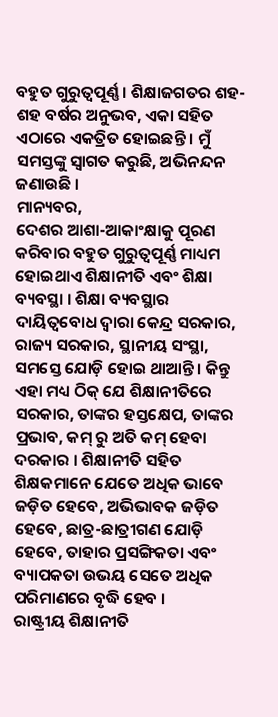ବହୁତ ଗୁରୁତ୍ୱପୂର୍ଣ୍ଣ । ଶିକ୍ଷାଜଗତର ଶହ-ଶହ ବର୍ଷର ଅନୁଭବ, ଏକା ସହିତ ଏଠାରେ ଏକତ୍ରିତ ହୋଇଛନ୍ତି । ମୁଁ ସମସ୍ତଙ୍କୁ ସ୍ୱାଗତ କରୁଛି, ଅଭିନନ୍ଦନ ଜଣାଉଛି ।
ମାନ୍ୟବର,
ଦେଶର ଆଶା-ଆକାଂକ୍ଷାକୁ ପୂରଣ କରିବାର ବହୁତ ଗୁରୁତ୍ୱପୂର୍ଣ୍ଣ ମାଧ୍ୟମ ହୋଇଥାଏ ଶିକ୍ଷାନୀତି ଏବଂ ଶିକ୍ଷା ବ୍ୟବସ୍ଥା । ଶିକ୍ଷା ବ୍ୟବସ୍ଥାର ଦାୟିତ୍ୱବୋଧ ଦ୍ୱାରା କେନ୍ଦ୍ର ସରକାର, ରାଜ୍ୟ ସରକାର, ସ୍ଥାନୀୟ ସଂସ୍ଥା, ସମସ୍ତେ ଯୋଡ଼ି ହୋଇ ଥାଆନ୍ତି । କିନ୍ତୁ ଏହା ମଧ୍ୟ ଠିକ୍ ଯେ ଶିକ୍ଷାନୀତିରେ ସରକାର, ତାଙ୍କର ହସ୍ତକ୍ଷେପ, ତାଙ୍କର ପ୍ରଭାବ, କମ୍ ରୁ ଅତି କମ୍ ହେବା ଦରକାର । ଶିକ୍ଷାନୀତି ସହିତ ଶିକ୍ଷକମାନେ ଯେତେ ଅଧିକ ଭାବେ ଜଡ଼ିତ ହେବେ, ଅଭିଭାବକ ଜଡ଼ିତ ହେବେ, ଛାତ୍ର-ଛାତ୍ରୀଗଣ ଯୋଡ଼ି ହେବେ, ତାହାର ପ୍ରସଙ୍ଗିକତା ଏବଂ ବ୍ୟାପକତା ଉଭୟ ସେତେ ଅଧିକ ପରିମାଣରେ ବୃଦ୍ଧି ହେବ ।
ରାଷ୍ଟ୍ରୀୟ ଶିକ୍ଷାନୀତି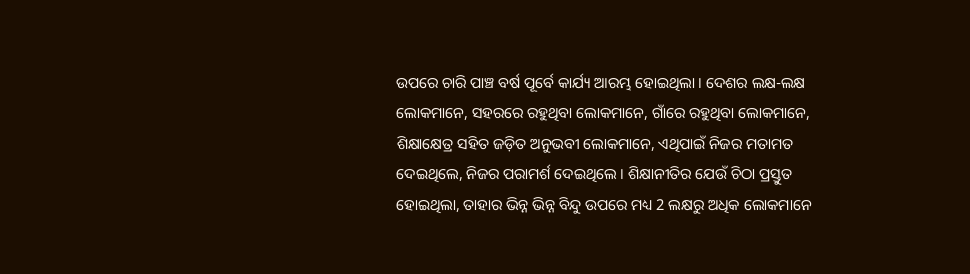ଉପରେ ଚାରି ପାଞ୍ଚ ବର୍ଷ ପୂର୍ବେ କାର୍ଯ୍ୟ ଆରମ୍ଭ ହୋଇଥିଲା । ଦେଶର ଲକ୍ଷ-ଲକ୍ଷ ଲୋକମାନେ, ସହରରେ ରହୁଥିବା ଲୋକମାନେ, ଗାଁରେ ରହୁଥିବା ଲୋକମାନେ, ଶିକ୍ଷାକ୍ଷେତ୍ର ସହିତ ଜଡ଼ିତ ଅନୁଭବୀ ଲୋକମାନେ, ଏଥିପାଇଁ ନିଜର ମତାମତ ଦେଇଥିଲେ, ନିଜର ପରାମର୍ଶ ଦେଇଥିଲେ । ଶିକ୍ଷାନୀତିର ଯେଉଁ ଚିଠା ପ୍ରସ୍ତୁତ ହୋଇଥିଲା, ତାହାର ଭିନ୍ନ ଭିନ୍ନ ବିନ୍ଦୁ ଉପରେ ମଧ୍ୟ 2 ଲକ୍ଷରୁ ଅଧିକ ଲୋକମାନେ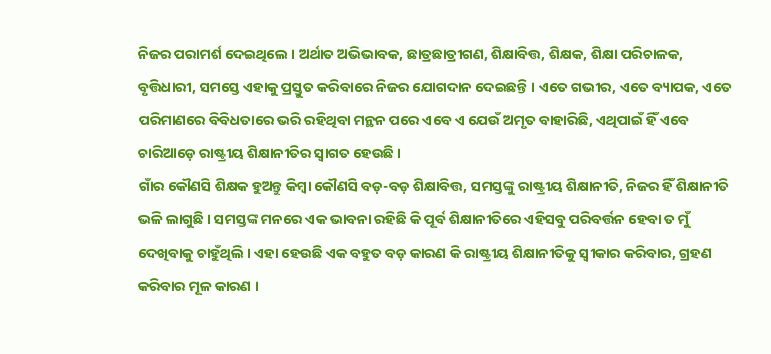ନିଜର ପରାମର୍ଶ ଦେଇଥିଲେ । ଅର୍ଥାତ ଅଭିଭାବକ, ଛାତ୍ରଛାତ୍ରୀଗଣ, ଶିକ୍ଷାବିତ୍ତ, ଶିକ୍ଷକ, ଶିକ୍ଷା ପରିଚାଳକ, ବୃତ୍ତିଧାରୀ, ସମସ୍ତେ ଏହାକୁ ପ୍ରସ୍ତୁତ କରିବାରେ ନିଜର ଯୋଗଦାନ ଦେଇଛନ୍ତି । ଏତେ ଗଭୀର, ଏତେ ବ୍ୟାପକ, ଏତେ ପରିମାଣରେ ବିବିଧତାରେ ଭରି ରହିଥିବା ମନ୍ଥନ ପରେ ଏବେ ଏ ଯେଉଁ ଅମୃତ ବାହାରିଛି, ଏଥିପାଇଁ ହିଁ ଏବେ ଚାରିଆଡ଼େ ରାଷ୍ଟ୍ରୀୟ ଶିକ୍ଷାନୀତିର ସ୍ୱାଗତ ହେଉଛି ।
ଗାଁର କୌଣସି ଶିକ୍ଷକ ହୁଅନ୍ତୁ କିମ୍ବା କୌଣସି ବଡ଼-ବଡ଼ ଶିକ୍ଷାବିତ୍ତ, ସମସ୍ତଙ୍କୁ ରାଷ୍ଟ୍ରୀୟ ଶିକ୍ଷାନୀତି, ନିଜର ହିଁ ଶିକ୍ଷାନୀତି ଭଳି ଲାଗୁଛି । ସମସ୍ତଙ୍କ ମନରେ ଏକ ଭାବନା ରହିଛି କି ପୂର୍ବ ଶିକ୍ଷାନୀତିରେ ଏହିସବୁ ପରିବର୍ତ୍ତନ ହେବା ତ ମୁଁ ଦେଖିବାକୁ ଚାହୁଁଥିଲି । ଏହା ହେଉଛି ଏକ ବହୁତ ବଡ଼ କାରଣ କି ରାଷ୍ଟ୍ରୀୟ ଶିକ୍ଷାନୀତିକୁ ସ୍ୱୀକାର କରିବାର, ଗ୍ରହଣ କରିବାର ମୂଳ କାରଣ ।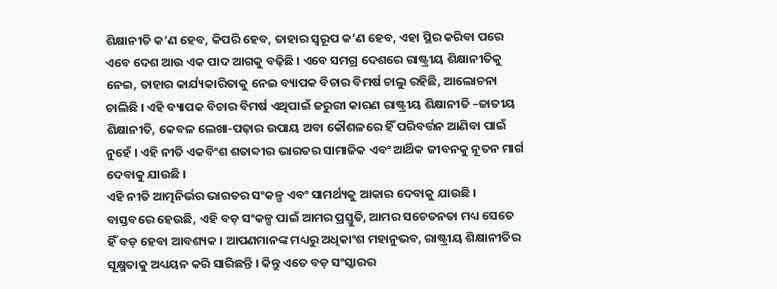ଶିକ୍ଷାନୀତି କ’ଣ ହେବ, କିପରି ହେବ, ତାହାର ସ୍ୱରୂପ କ’ଣ ହେବ, ଏହା ସ୍ଥିର କରିବା ପରେ ଏବେ ଦେଶ ଆଉ ଏକ ପାଦ ଆଗକୁ ବଢ଼ିଛି । ଏବେ ସମଗ୍ର ଦେଶରେ ରାଷ୍ଟ୍ରୀୟ ଶିକ୍ଷାନୀତିକୁ ନେଇ, ତାହାର କାର୍ଯ୍ୟକାରିତାକୁ ନେଇ ବ୍ୟାପକ ବିଚାର ବିମର୍ଷ ଚାଲୁ ରହିଛି, ଆଲୋଚନା ଚାଲିଛି । ଏହି ବ୍ୟାପକ ବିଚାର ବିମର୍ଷ ଏଥିପାଇଁ ଜରୁରୀ କାରଣ ରାଷ୍ଟ୍ରୀୟ ଶିକ୍ଷାନୀତି –ଜାତୀୟ ଶିକ୍ଷାନୀତି, କେବଳ ଲେଖା-ପଢ଼ାର ଉପାୟ ଅବା କୌଶଳରେ ହିଁ ପରିବର୍ତ୍ତନ ଆଣିବା ପାଇଁ ନୁହେଁ । ଏହି ନୀତି ଏକବିଂଶ ଶତାବ୍ଦୀର ଭାରତର ସାମାଜିକ ଏବଂ ଆର୍ଥିକ ଜୀବନକୁ ନୂତନ ମାର୍ଗ ଦେବାକୁ ଯାଉଛି ।
ଏହି ନୀତି ଆତ୍ମନିର୍ଭର ଭାରତର ସଂକଳ୍ପ ଏବଂ ସାମର୍ଥ୍ୟକୁ ଆକାର ଦେବାକୁ ଯାଉଛି । ବାସ୍ତବରେ ହେଉଛି, ଏହି ବଡ଼ ସଂକଳ୍ପ ପାଇଁ ଆମର ପ୍ରସ୍ତୁତି, ଆମର ସଚେତନତା ମଧ୍ୟ ସେତେ ହିଁ ବଡ଼ ହେବା ଆବଶ୍ୟକ । ଆପଣମାନଙ୍କ ମଧ୍ୟରୁ ଅଧିକାଂଶ ମହାନୁଭବ, ରାଷ୍ଟ୍ରୀୟ ଶିକ୍ଷାନୀତିର ସୂକ୍ଷ୍ମତାକୁ ଅଧ୍ୟୟନ କରି ସାରିଛନ୍ତି । କିନ୍ତୁ ଏତେ ବଡ଼ ସଂସ୍କାରର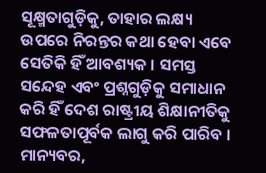ସୂକ୍ଷ୍ମତାଗୁଡ଼ିକୁ, ତାହାର ଲକ୍ଷ୍ୟ ଉପରେ ନିରନ୍ତର କଥା ହେବା ଏବେ ସେତିକି ହିଁ ଆବଶ୍ୟକ । ସମସ୍ତ ସନ୍ଦେହ ଏବଂ ପ୍ରଶ୍ନଗୁଡ଼ିକୁ ସମାଧାନ କରି ହିଁ ଦେଶ ରାଷ୍ଟ୍ରୀୟ ଶିକ୍ଷାନୀତିକୁ ସଫଳତାପୂର୍ବକ ଲାଗୁ କରି ପାରିବ ।
ମାନ୍ୟବର,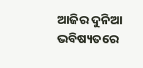ଆଜିର ଦୁନିଆ ଭବିଷ୍ୟତରେ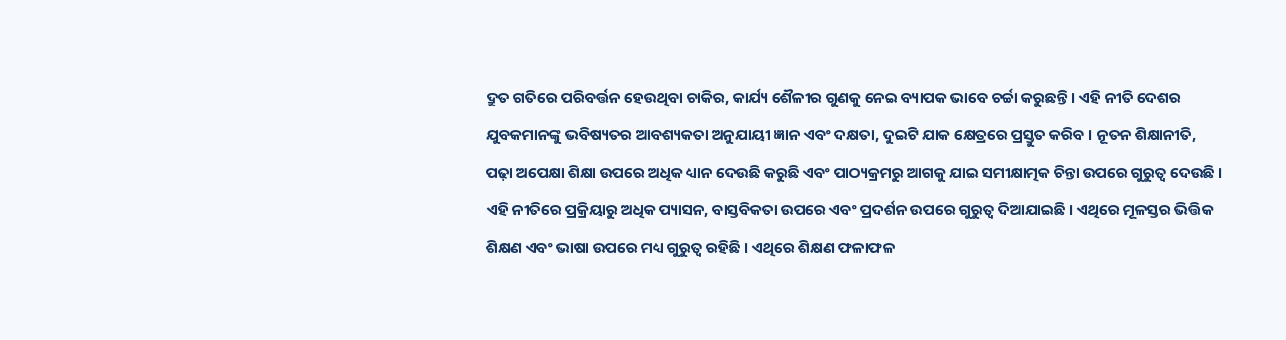ଦ୍ରୁତ ଗତିରେ ପରିବର୍ତ୍ତନ ହେଉଥିବା ଚାକିର, କାର୍ଯ୍ୟ ଶୈଳୀର ଗୁଣକୁ ନେଇ ବ୍ୟାପକ ଭାବେ ଚର୍ଚ୍ଚା କରୁଛନ୍ତି । ଏହି ନୀତି ଦେଶର ଯୁବକମାନଙ୍କୁ ଭବିଷ୍ୟତର ଆବଶ୍ୟକତା ଅନୁଯାୟୀ ଜ୍ଞାନ ଏବଂ ଦକ୍ଷତା, ଦୁଇଟି ଯାକ କ୍ଷେତ୍ରରେ ପ୍ରସ୍ତୁତ କରିବ । ନୂତନ ଶିକ୍ଷାନୀତି, ପଢ଼ା ଅପେକ୍ଷା ଶିକ୍ଷା ଉପରେ ଅଧିକ ଧ୍ୟାନ ଦେଉଛି କରୁଛି ଏବଂ ପାଠ୍ୟକ୍ରମରୁ ଆଗକୁ ଯାଇ ସମୀକ୍ଷାତ୍ମକ ଚିନ୍ତା ଉପରେ ଗୁରୁତ୍ୱ ଦେଉଛି । ଏହି ନୀତିରେ ପ୍ରକ୍ରିୟାରୁ ଅଧିକ ପ୍ୟାସନ, ବାସ୍ତବିକତା ଉପରେ ଏବଂ ପ୍ରଦର୍ଶନ ଉପରେ ଗୁରୁତ୍ୱ ଦିଆଯାଇଛି । ଏଥିରେ ମୂଳସ୍ତର ଭିତ୍ତିକ ଶିକ୍ଷଣ ଏବଂ ଭାଷା ଉପରେ ମଧ୍ୟ ଗୁରୁତ୍ୱ ରହିଛି । ଏଥିରେ ଶିକ୍ଷଣ ଫଳାଫଳ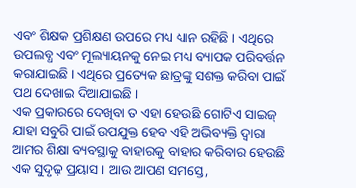ଏବଂ ଶିକ୍ଷକ ପ୍ରଶିକ୍ଷଣ ଉପରେ ମଧ୍ୟ ଧ୍ୟାନ ରହିଛି । ଏଥିରେ ଉପଲବ୍ଧ ଏବଂ ମୂଲ୍ୟାୟନକୁ ନେଇ ମଧ୍ୟ ବ୍ୟାପକ ପରିବର୍ତ୍ତନ କରାଯାଇଛି । ଏଥିରେ ପ୍ରତ୍ୟେକ ଛାତ୍ରଙ୍କୁ ସଶକ୍ତ କରିବା ପାଇଁ ପଥ ଦେଖାଇ ଦିଆଯାଇଛି ।
ଏକ ପ୍ରକାରରେ ଦେଖିବା ତ ଏହା ହେଉଛି ଗୋଟିଏ ସାଇଜ୍ ଯାହା ସବୁରି ପାଇଁ ଉପଯୁକ୍ତ ହେବ ଏହି ଅଭିବ୍ୟକ୍ତି ଦ୍ୱାରା ଆମର ଶିକ୍ଷା ବ୍ୟବସ୍ଥାକୁ ବାହାରକୁ ବାହାର କରିବାର ହେଉଛି ଏକ ସୁଦୃଢ଼ ପ୍ରୟାସ । ଆଉ ଆପଣ ସମସ୍ତେ,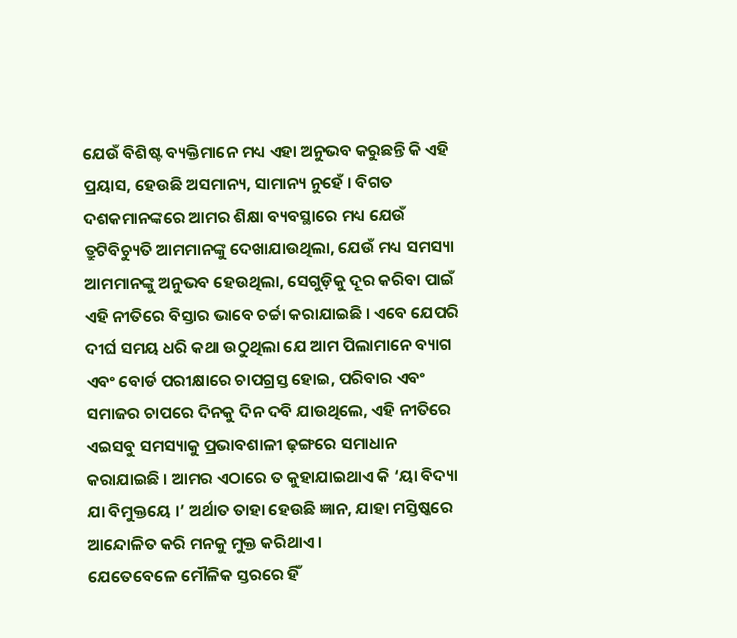ଯେଉଁ ବିଶିଷ୍ଟ ବ୍ୟକ୍ତିମାନେ ମଧ୍ୟ ଏହା ଅନୁଭବ କରୁଛନ୍ତି କି ଏହି ପ୍ରୟାସ, ହେଉଛି ଅସମାନ୍ୟ, ସାମାନ୍ୟ ନୁହେଁ । ବିଗତ ଦଶକମାନଙ୍କରେ ଆମର ଶିକ୍ଷା ବ୍ୟବସ୍ଥାରେ ମଧ୍ୟ ଯେଉଁ ତ୍ରୁଟିବିଚ୍ୟୁତି ଆମମାନଙ୍କୁ ଦେଖାଯାଉଥିଲା, ଯେଉଁ ମଧ୍ୟ ସମସ୍ୟା ଆମମାନଙ୍କୁ ଅନୁଭବ ହେଉଥିଲା, ସେଗୁଡ଼ିକୁ ଦୂର କରିବା ପାଇଁ ଏହି ନୀତିରେ ବିସ୍ତାର ଭାବେ ଚର୍ଚ୍ଚା କରାଯାଇଛି । ଏବେ ଯେପରି ଦୀର୍ଘ ସମୟ ଧରି କଥା ଉଠୁଥିଲା ଯେ ଆମ ପିଲାମାନେ ବ୍ୟାଗ ଏବଂ ବୋର୍ଡ ପରୀକ୍ଷାରେ ଚାପଗ୍ରସ୍ତ ହୋଇ, ପରିବାର ଏବଂ ସମାଜର ଚାପରେ ଦିନକୁ ଦିନ ଦବି ଯାଉଥିଲେ, ଏହି ନୀତିରେ ଏଇସବୁ ସମସ୍ୟାକୁ ପ୍ରଭାବଶାଳୀ ଢ଼ଙ୍ଗରେ ସମାଧାନ କରାଯାଇଛି । ଆମର ଏଠାରେ ତ କୁହାଯାଇଥାଏ କି ‘ୟା ବିଦ୍ୟା ଯା ବିମୁକ୍ତୟେ ।’ ଅର୍ଥାତ ତାହା ହେଉଛି ଜ୍ଞାନ, ଯାହା ମସ୍ତିଷ୍କରେ ଆନ୍ଦୋଳିତ କରି ମନକୁ ମୁକ୍ତ କରିଥାଏ ।
ଯେତେବେଳେ ମୌଳିକ ସ୍ତରରେ ହିଁ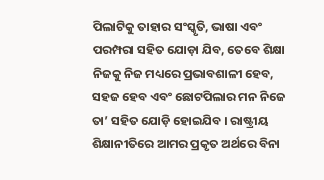ପିଲାଟିକୁ ତାହାର ସଂସ୍କୃତି, ଭାଷା ଏବଂ ପରମ୍ପରା ସହିତ ଯୋଡ଼ା ଯିବ, ତେବେ ଶିକ୍ଷା ନିଜକୁ ନିଜ ମଧ୍ୟରେ ପ୍ରଭାବଶାଳୀ ହେବ, ସହଜ ହେବ ଏବଂ ଛୋଟପିଲାର ମନ ନିଜେ ତା’ ସହିତ ଯୋଡ଼ି ହୋଇଯିବ । ରାଷ୍ଟ୍ରୀୟ ଶିକ୍ଷାନୀତିରେ ଆମର ପ୍ରକୃତ ଅର୍ଥରେ ବିନା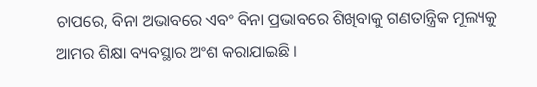ଚାପରେ, ବିନା ଅଭାବରେ ଏବଂ ବିନା ପ୍ରଭାବରେ ଶିଖିବାକୁ ଗଣତାନ୍ତ୍ରିକ ମୂଲ୍ୟକୁ ଆମର ଶିକ୍ଷା ବ୍ୟବସ୍ଥାର ଅଂଶ କରାଯାଇଛି ।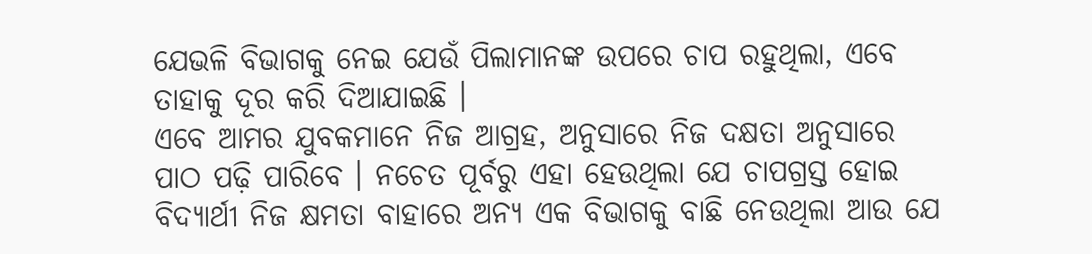ଯେଭଳି ବିଭାଗକୁ ନେଇ ଯେଉଁ ପିଲାମାନଙ୍କ ଉପରେ ଚାପ ରହୁଥିଲା, ଏବେ ତାହାକୁ ଦୂର କରି ଦିଆଯାଇଛି ।
ଏବେ ଆମର ଯୁବକମାନେ ନିଜ ଆଗ୍ରହ, ଅନୁସାରେ ନିଜ ଦକ୍ଷତା ଅନୁସାରେ ପାଠ ପଢ଼ି ପାରିବେ । ନଚେତ ପୂର୍ବରୁ ଏହା ହେଉଥିଲା ଯେ ଚାପଗ୍ରସ୍ତ ହୋଇ ବିଦ୍ୟାର୍ଥୀ ନିଜ କ୍ଷମତା ବାହାରେ ଅନ୍ୟ ଏକ ବିଭାଗକୁ ବାଛି ନେଉଥିଲା ଆଉ ଯେ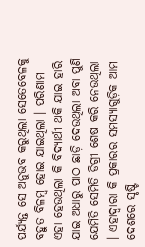ପର୍ଯ୍ୟନ୍ତ ସେ ଅନୁଭବ କରୁଥିଲା ସେତେବେଳକୁ ବହୁତ ବିଳମ୍ବ ହୋଇ ଯାଇଥିଲା । ପରିଣାମ ଏହା ହେଉଥିଲା କି ବିଦ୍ୟାର୍ଥୀ ଥକି ଯାଇ ହାରି ଯାଇ ଅଧାରୁ ପାଠ ଛାଡ଼ି ଦେଉଥିଲା ଅବା ପୁଣି ଯେମିତି ସେମିତି ଡିଗ୍ରୀ ଶେଷ କରି ନେଉଥିଲା । ଏହାଦ୍ୱାରା କି ପ୍ରକାରର ସମସ୍ୟାଗୁଡ଼ିକ ଆମ ଦେଶରେ ସୃଷ୍ଟି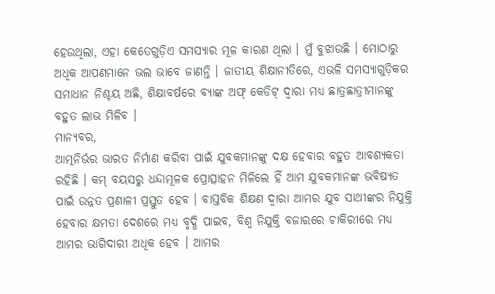ହେଉଥିଲା, ଏହା କେତେଗୁଡ଼ିଏ ସମସ୍ୟାର ମୂଳ କାରଣ ଥିଲା । ମୁଁ ବୁଝାଉଛି । ମୋଠାରୁ ଅଧିକ ଆପଣମାନେ ଭଲ ଭାବେ ଜାଣନ୍ତି । ଜାତୀୟ ଶିକ୍ଷାନୀତିରେ, ଏଭଳି ସମସ୍ୟାଗୁଡ଼ିକର ସମାଧାନ ନିଶ୍ଚୟ ଅଛି, ଶିକ୍ଷାବର୍ଷରେ ବ୍ୟାଙ୍କ ଅଫ୍ କେଡିଟ୍ ଦ୍ୱାରା ମଧ୍ୟ ଛାତ୍ରଛାତ୍ରୀମାନଙ୍କୁ ବହୁତ ଲାଭ ମିଳିବ ।
ମାନ୍ୟବର,
ଆତ୍ମନିର୍ଭର ଭାରତ ନିର୍ମାଣ କରିବା ପାଇଁ ଯୁବକମାନଙ୍କୁ ଦକ୍ଷ ହେବାର ବହୁତ ଆବଶ୍ୟକତା ରହିଛି । କମ୍ ବୟସରୁ ଧନ୍ଦାମୂଳକ ପ୍ରୋତ୍ସାହନ ମିଳିଲେ ହିଁ ଆମ ଯୁବକମାନଙ୍କ ଭବିଷ୍ୟତ ପାଇଁ ଉନ୍ନତ ପ୍ରଣାଳୀ ପ୍ରସ୍ତୁତ ହେବ । ବାସ୍ତବିକ ଶିକ୍ଷଣ ଦ୍ୱାରା ଆମର ଯୁବ ସାଥୀଙ୍କର ନିଯୁକ୍ତି ହେବାର କ୍ଷମତା ଦେଶରେ ମଧ୍ୟ ବୃଦ୍ଧି ପାଇବ, ବିଶ୍ୱ ନିଯୁକ୍ତି ବଜାରରେ ଚାକିରୀରେ ମଧ୍ୟ ଆମର ଭାଗିଦାରୀ ଅଧିକ ହେବ । ଆମର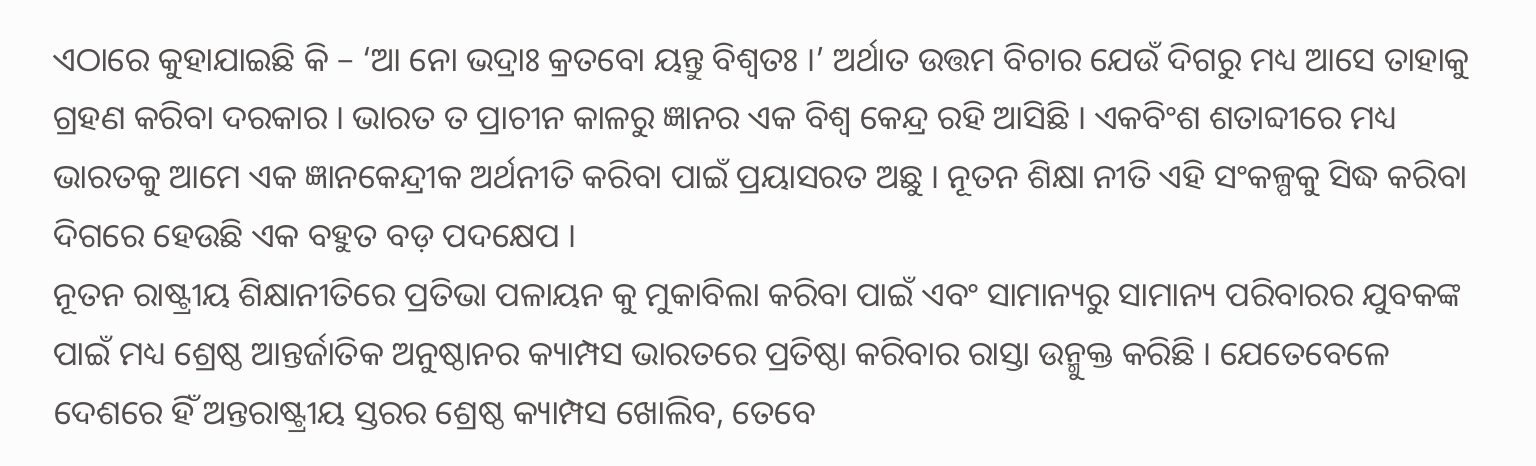ଏଠାରେ କୁହାଯାଇଛି କି – ‘ଆ ନୋ ଭଦ୍ରାଃ କ୍ରତବୋ ୟନ୍ତୁ ବିଶ୍ୱତଃ ।’ ଅର୍ଥାତ ଉତ୍ତମ ବିଚାର ଯେଉଁ ଦିଗରୁ ମଧ୍ୟ ଆସେ ତାହାକୁ ଗ୍ରହଣ କରିବା ଦରକାର । ଭାରତ ତ ପ୍ରାଚୀନ କାଳରୁ ଜ୍ଞାନର ଏକ ବିଶ୍ୱ କେନ୍ଦ୍ର ରହି ଆସିଛି । ଏକବିଂଶ ଶତାବ୍ଦୀରେ ମଧ୍ୟ ଭାରତକୁ ଆମେ ଏକ ଜ୍ଞାନକେନ୍ଦ୍ରୀକ ଅର୍ଥନୀତି କରିବା ପାଇଁ ପ୍ରୟାସରତ ଅଛୁ । ନୂତନ ଶିକ୍ଷା ନୀତି ଏହି ସଂକଳ୍ପକୁ ସିଦ୍ଧ କରିବା ଦିଗରେ ହେଉଛି ଏକ ବହୁତ ବଡ଼ ପଦକ୍ଷେପ ।
ନୂତନ ରାଷ୍ଟ୍ରୀୟ ଶିକ୍ଷାନୀତିରେ ପ୍ରତିଭା ପଳାୟନ କୁ ମୁକାବିଲା କରିବା ପାଇଁ ଏବଂ ସାମାନ୍ୟରୁ ସାମାନ୍ୟ ପରିବାରର ଯୁବକଙ୍କ ପାଇଁ ମଧ୍ୟ ଶ୍ରେଷ୍ଠ ଆନ୍ତର୍ଜାତିକ ଅନୁଷ୍ଠାନର କ୍ୟାମ୍ପସ ଭାରତରେ ପ୍ରତିଷ୍ଠା କରିବାର ରାସ୍ତା ଉନ୍ମୁକ୍ତ କରିଛି । ଯେତେବେଳେ ଦେଶରେ ହିଁ ଅନ୍ତରାଷ୍ଟ୍ରୀୟ ସ୍ତରର ଶ୍ରେଷ୍ଠ କ୍ୟାମ୍ପସ ଖୋଲିବ, ତେବେ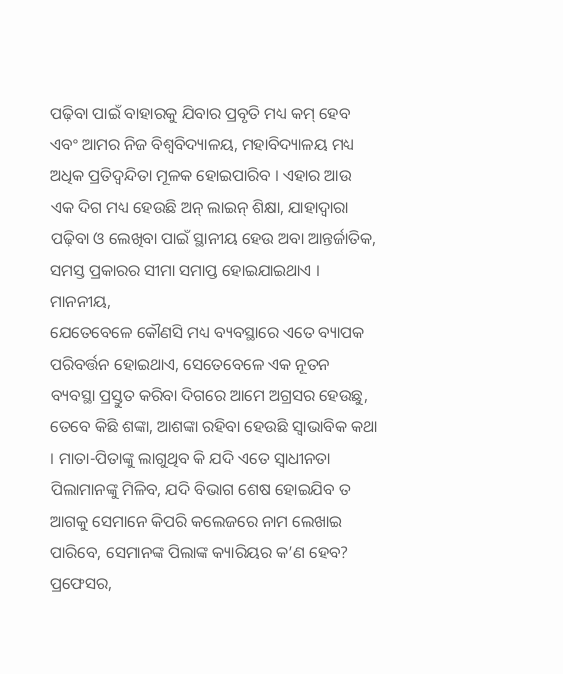ପଢ଼ିବା ପାଇଁ ବାହାରକୁ ଯିବାର ପ୍ରବୃତି ମଧ୍ୟ କମ୍ ହେବ ଏବଂ ଆମର ନିଜ ବିଶ୍ୱବିଦ୍ୟାଳୟ, ମହାବିଦ୍ୟାଳୟ ମଧ୍ୟ ଅଧିକ ପ୍ରତିଦ୍ୱନ୍ଦିତା ମୂଳକ ହୋଇପାରିବ । ଏହାର ଆଉ ଏକ ଦିଗ ମଧ୍ୟ ହେଉଛି ଅନ୍ ଲାଇନ୍ ଶିକ୍ଷା, ଯାହାଦ୍ୱାରା ପଢ଼ିବା ଓ ଲେଖିବା ପାଇଁ ସ୍ଥାନୀୟ ହେଉ ଅବା ଆନ୍ତର୍ଜାତିକ, ସମସ୍ତ ପ୍ରକାରର ସୀମା ସମାପ୍ତ ହୋଇଯାଇଥାଏ ।
ମାନନୀୟ,
ଯେତେବେଳେ କୌଣସି ମଧ୍ୟ ବ୍ୟବସ୍ଥାରେ ଏତେ ବ୍ୟାପକ ପରିବର୍ତ୍ତନ ହୋଇଥାଏ, ସେତେବେଳେ ଏକ ନୂତନ ବ୍ୟବସ୍ଥା ପ୍ରସ୍ତୁତ କରିବା ଦିଗରେ ଆମେ ଅଗ୍ରସର ହେଉଛୁ, ତେବେ କିଛି ଶଙ୍କା, ଆଶଙ୍କା ରହିବା ହେଉଛି ସ୍ୱାଭାବିକ କଥା । ମାତା-ପିତାଙ୍କୁ ଲାଗୁଥିବ କି ଯଦି ଏତେ ସ୍ୱାଧୀନତା ପିଲାମାନଙ୍କୁ ମିଳିବ, ଯଦି ବିଭାଗ ଶେଷ ହୋଇଯିବ ତ ଆଗକୁ ସେମାନେ କିପରି କଲେଜରେ ନାମ ଲେଖାଇ ପାରିବେ, ସେମାନଙ୍କ ପିଲାଙ୍କ କ୍ୟାରିୟର କ’ଣ ହେବ? ପ୍ରଫେସର,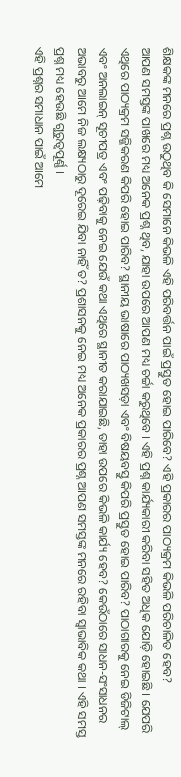ଶିକ୍ଷକଙ୍କ ମନରେ ପ୍ରଶ୍ନ ଉଠୁଥିବ କି ସେମାନେ କିଭଳି ଏହି ପରିବର୍ତ୍ତନ ପାଇଁ ପ୍ରସ୍ତୁତ ହୋଇ ପାରିବେ? ଏହି ପ୍ରକାରର ପାଠ୍ୟକ୍ରମ କିଭଳି ପରିଚାଳିତ ହେବ?
ଆପଣ ସମସ୍ତଙ୍କ ପାଖରେ ମଧ୍ୟ ଅନେକ ପ୍ରଶ୍ନ ଥିବ, ଯାହା ଉପରେ ଆପଣ ମଧ୍ୟ ଚର୍ଚ୍ଚା କରୁଥିବେ । ଏହି ପ୍ରଶ୍ନ କାର୍ଯ୍ୟକାରୀ କରିବା ସହିତ ଅଧିକ ଯୋଡ଼ି ହୋଇଛି । ଯେପରି ଏଥିରେ ପାଠ୍ୟକ୍ରମ ସଜ୍ଜିକରଣ କିପରି ହୋଇ ପାରିବ? ସ୍ଥାନୀୟ ଭାଷାରେ ପାଠ୍ୟଖସଡ଼ା ଏବଂ ବିଷୟବସ୍ତୁ କିପରି ପ୍ରସ୍ତୁତ ହୋଇ ପାରିବ? ପାଠାଗାରକୁ ନେଇ ଡିଜିଟାଲ୍ ଏବଂ ଅନଲାଇନ୍ ସୂଚୀପତ୍ର ଏବଂ ପଢ଼ିବାକୁ ନେଇ ଯେଉଁ କଥା ଏଥିରେ ସ୍ଥାନୀତ କରାଯାଇଛି, ତାହା ଉପରେ କିଭଳି କାର୍ଯ୍ୟ ହେବ? କେଉଁଠାରେ ସାଧନ-ସଂସାଧନର ଅଭାବରୁ ଆମେ ନିଜ ଲକ୍ଷ୍ୟଠାରୁ ଦୂରେଇ ଯିବା ନାହିଁ ତ? ପ୍ରଶାସନକୁ ନେଇ ମଧ୍ୟ ଅନେକ ପ୍ରକାରର ପ୍ରଶ୍ନ ଆପଣ ସମସ୍ତଙ୍କ ମନରେ ରହିବା ସ୍ୱାଭାବିକ କଥା । ଏହି ସମସ୍ତ ପ୍ରଶ୍ନ ମଧ୍ୟ ହେଉଛି ଗୁରୁତ୍ୱପୂର୍ଣ୍ଣ ।
ଏହି ପ୍ରଶ୍ନର ସମାଧାନ ପାଇଁ ଆମେ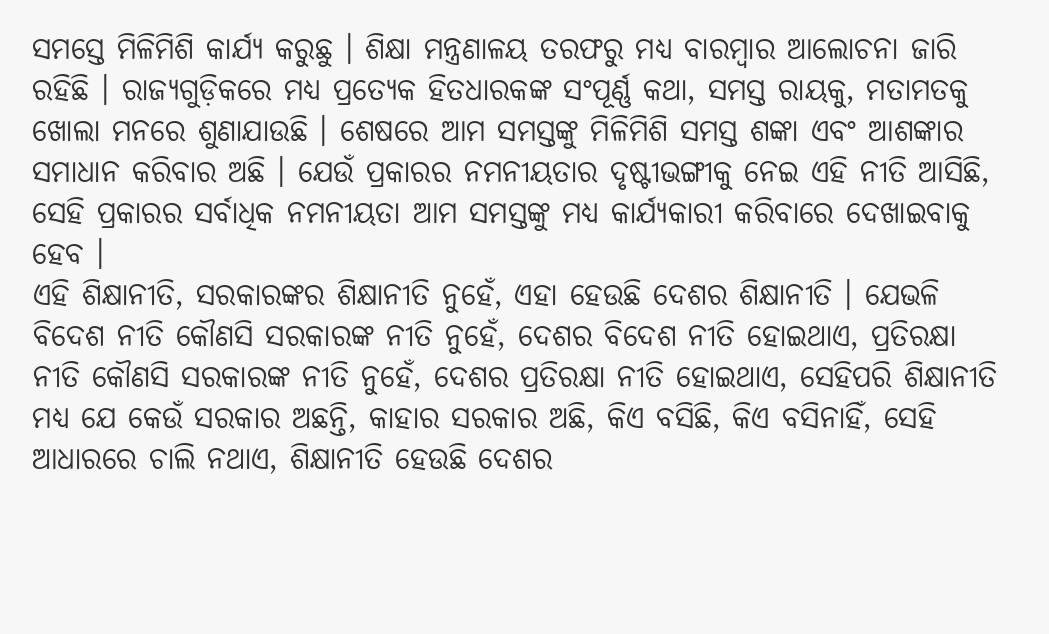ସମସ୍ତେ ମିଳିମିଶି କାର୍ଯ୍ୟ କରୁଛୁ । ଶିକ୍ଷା ମନ୍ତ୍ରଣାଳୟ ତରଫରୁ ମଧ୍ୟ ବାରମ୍ବାର ଆଲୋଚନା ଜାରି ରହିଛି । ରାଜ୍ୟଗୁଡ଼ିକରେ ମଧ୍ୟ ପ୍ରତ୍ୟେକ ହିତଧାରକଙ୍କ ସଂପୂର୍ଣ୍ଣ କଥା, ସମସ୍ତ ରାୟକୁ, ମତାମତକୁ ଖୋଲା ମନରେ ଶୁଣାଯାଉଛି । ଶେଷରେ ଆମ ସମସ୍ତଙ୍କୁ ମିଳିମିଶି ସମସ୍ତ ଶଙ୍କା ଏବଂ ଆଶଙ୍କାର ସମାଧାନ କରିବାର ଅଛି । ଯେଉଁ ପ୍ରକାରର ନମନୀୟତାର ଦୃଷ୍ଟୀଭଙ୍ଗୀକୁ ନେଇ ଏହି ନୀତି ଆସିଛି, ସେହି ପ୍ରକାରର ସର୍ବାଧିକ ନମନୀୟତା ଆମ ସମସ୍ତଙ୍କୁ ମଧ୍ୟ କାର୍ଯ୍ୟକାରୀ କରିବାରେ ଦେଖାଇବାକୁ ହେବ ।
ଏହି ଶିକ୍ଷାନୀତି, ସରକାରଙ୍କର ଶିକ୍ଷାନୀତି ନୁହେଁ, ଏହା ହେଉଛି ଦେଶର ଶିକ୍ଷାନୀତି । ଯେଭଳି ବିଦେଶ ନୀତି କୌଣସି ସରକାରଙ୍କ ନୀତି ନୁହେଁ, ଦେଶର ବିଦେଶ ନୀତି ହୋଇଥାଏ, ପ୍ରତିରକ୍ଷା ନୀତି କୌଣସି ସରକାରଙ୍କ ନୀତି ନୁହେଁ, ଦେଶର ପ୍ରତିରକ୍ଷା ନୀତି ହୋଇଥାଏ, ସେହିପରି ଶିକ୍ଷାନୀତି ମଧ୍ୟ ଯେ କେଉଁ ସରକାର ଅଛନ୍ତି, କାହାର ସରକାର ଅଛି, କିଏ ବସିଛି, କିଏ ବସିନାହିଁ, ସେହି ଆଧାରରେ ଚାଲି ନଥାଏ, ଶିକ୍ଷାନୀତି ହେଉଛି ଦେଶର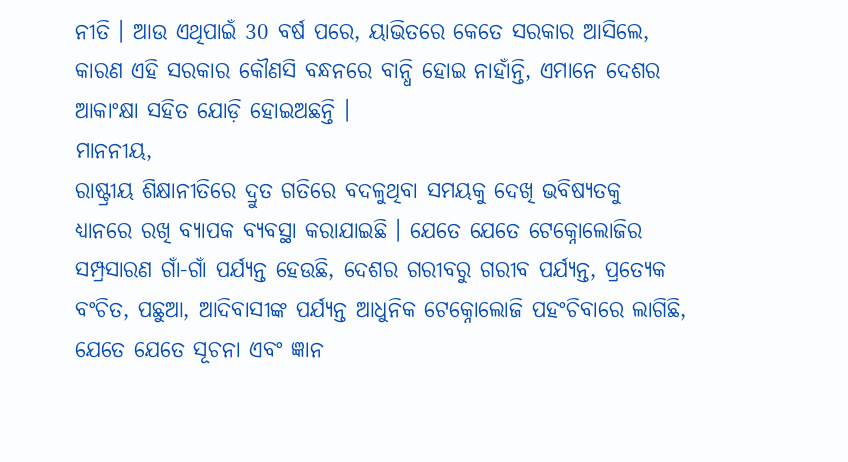ନୀତି । ଆଉ ଏଥିପାଇଁ 30 ବର୍ଷ ପରେ, ୟାଭିତରେ କେତେ ସରକାର ଆସିଲେ, କାରଣ ଏହି ସରକାର କୌଣସି ବନ୍ଧନରେ ବାନ୍ଧି ହୋଇ ନାହାଁନ୍ତି, ଏମାନେ ଦେଶର ଆକାଂକ୍ଷା ସହିତ ଯୋଡ଼ି ହୋଇଅଛନ୍ତି ।
ମାନନୀୟ,
ରାଷ୍ଟ୍ରୀୟ ଶିକ୍ଷାନୀତିରେ ଦ୍ରୁତ ଗତିରେ ବଦଳୁଥିବା ସମୟକୁ ଦେଖି ଭବିଷ୍ୟତକୁ ଧ୍ୟାନରେ ରଖି ବ୍ୟାପକ ବ୍ୟବସ୍ଥା କରାଯାଇଛି । ଯେତେ ଯେତେ ଟେକ୍ନୋଲୋଜିର ସମ୍ପ୍ରସାରଣ ଗାଁ-ଗାଁ ପର୍ଯ୍ୟନ୍ତ ହେଉଛି, ଦେଶର ଗରୀବରୁ ଗରୀବ ପର୍ଯ୍ୟନ୍ତ, ପ୍ରତ୍ୟେକ ବଂଚିତ, ପଛୁଆ, ଆଦିବାସୀଙ୍କ ପର୍ଯ୍ୟନ୍ତ ଆଧୁନିକ ଟେକ୍ନୋଲୋଜି ପହଂଚିବାରେ ଲାଗିଛି, ଯେତେ ଯେତେ ସୂଚନା ଏବଂ ଜ୍ଞାନ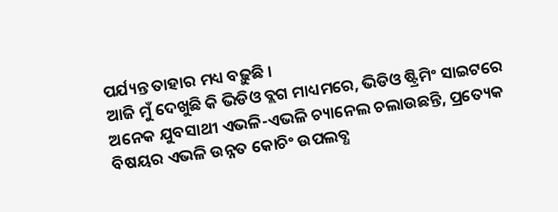ପର୍ଯ୍ୟନ୍ତ ତାହାର ମଧ୍ୟ ବଢ଼ୁଛି ।
ଆଜି ମୁଁ ଦେଖୁଛି କି ଭିଡିଓ ବ୍ଲଗ ମାଧ୍ୟମରେ, ଭିଡିଓ ଷ୍ଟ୍ରିମିଂ ସାଇଟରେ ଅନେକ ଯୁବସାଥୀ ଏଭଳି-ଏଭଳି ଚ୍ୟାନେଲ ଚଲାଉଛନ୍ତି, ପ୍ରତ୍ୟେକ ବିଷୟର ଏଭଳି ଉନ୍ନତ କୋଚିଂ ଉପଲବ୍ଧ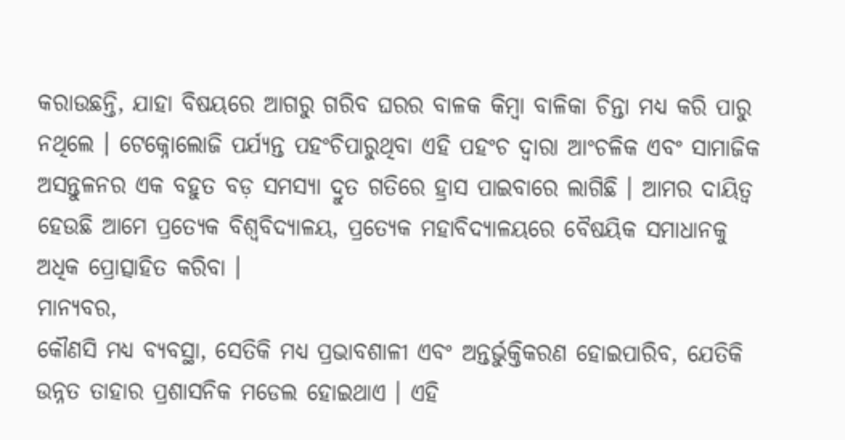କରାଉଛନ୍ତି, ଯାହା ବିଷୟରେ ଆଗରୁ ଗରିବ ଘରର ବାଳକ କିମ୍ବା ବାଳିକା ଚିନ୍ତା ମଧ୍ୟ କରି ପାରୁ ନଥିଲେ । ଟେକ୍ନୋଲୋଜି ପର୍ଯ୍ୟନ୍ତ ପହଂଚିପାରୁଥିବା ଏହି ପହଂଚ ଦ୍ୱାରା ଆଂଚଳିକ ଏବଂ ସାମାଜିକ ଅସନ୍ତୁଳନର ଏକ ବହୁତ ବଡ଼ ସମସ୍ୟା ଦ୍ରୁତ ଗତିରେ ହ୍ରାସ ପାଇବାରେ ଲାଗିଛି । ଆମର ଦାୟିତ୍ୱ ହେଉଛି ଆମେ ପ୍ରତ୍ୟେକ ବିଶ୍ୱବିଦ୍ୟାଳୟ, ପ୍ରତ୍ୟେକ ମହାବିଦ୍ୟାଳୟରେ ବୈଷୟିକ ସମାଧାନକୁ ଅଧିକ ପ୍ରୋତ୍ସାହିତ କରିବା ।
ମାନ୍ୟବର,
କୌଣସି ମଧ୍ୟ ବ୍ୟବସ୍ଥା, ସେତିକି ମଧ୍ୟ ପ୍ରଭାବଶାଳୀ ଏବଂ ଅନ୍ତର୍ଭୁକ୍ତିକରଣ ହୋଇପାରିବ, ଯେତିକି ଉନ୍ନତ ତାହାର ପ୍ରଶାସନିକ ମଡେଲ ହୋଇଥାଏ । ଏହି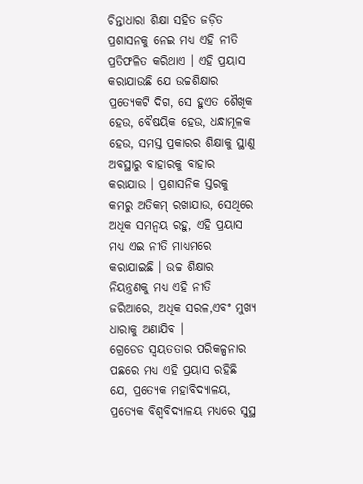ଚିନ୍ତାଧାରା ଶିକ୍ଷା ସହିତ ଜଡ଼ିତ ପ୍ରଶାସନକୁ ନେଇ ମଧ୍ୟ ଏହି ନୀତି ପ୍ରତିଫଳିତ କରିଥାଏ । ଏହି ପ୍ରୟାସ କରାଯାଉଛି ଯେ ଉଚ୍ଚଶିକ୍ଷାର ପ୍ରତ୍ୟେକଟି ଦିଗ, ସେ ହୁଏତ ଶୈଖିକ ହେଉ, ବୈଷୟିକ ହେଉ, ଧନ୍ଧାମୂଳକ ହେଉ, ସମସ୍ତ ପ୍ରକାରର ଶିକ୍ଷାକୁ ସ୍ଥାଣୁ ଅବସ୍ଥାରୁ ବାହାରକୁ ବାହାର କରାଯାଉ । ପ୍ରଶାସନିକ ସ୍ତରକୁ କମରୁ ଅତିକମ୍ ରଖାଯାଉ, ସେଥିରେ ଅଧିକ ସମନ୍ୱୟ ରହୁ, ଏହି ପ୍ରୟାସ ମଧ୍ୟ ଏଇ ନୀତି ମାଧ୍ୟମରେ କରାଯାଇଛି । ଉଚ୍ଚ ଶିକ୍ଷାର ନିୟନ୍ତ୍ରଣକୁ ମଧ୍ୟ ଏହି ନୀତି ଜରିଆରେ, ଅଧିକ ସରଳ,ଏବଂ ମୁଖ୍ୟ ଧାରାକୁ ଅଣାଯିବ ।
ଗ୍ରେଡେଡ ସ୍ୱୟତତାର ପରିକଳ୍ପନାର ପଛରେ ମଧ୍ୟ ଏହି ପ୍ରୟାସ ରହିଛି ଯେ, ପ୍ରତ୍ୟେକ ମହାବିଦ୍ୟାଳୟ, ପ୍ରତ୍ୟେକ ବିଶ୍ୱବିଦ୍ୟାଳୟ ମଧ୍ୟରେ ସୁସ୍ଥ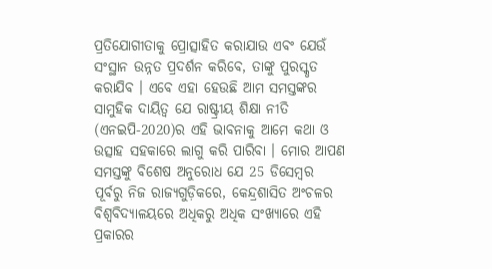ପ୍ରତିଯୋଗୀତାକୁ ପ୍ରୋତ୍ସାହିତ କରାଯାଉ ଏବଂ ଯେଉଁ ସଂସ୍ଥାନ ଉନ୍ନତ ପ୍ରଦର୍ଶନ କରିବେ, ତାଙ୍କୁ ପୁରସ୍କୃତ କରାଯିବ । ଏବେ ଏହା ହେଉଛି ଆମ ସମସ୍ତଙ୍କର ସାମୁହିକ ଦାୟିତ୍ୱ ଯେ ରାଷ୍ଟ୍ରୀୟ ଶିକ୍ଷା ନୀତି (ଏନଇପି-2020)ର ଏହି ଭାବନାକୁ ଆମେ କଥା ଓ ଉତ୍ସାହ ସହକାରେ ଲାଗୁ କରି ପାରିବା । ମୋର ଆପଣ ସମସ୍ତଙ୍କୁ ବିଶେଷ ଅନୁରୋଧ ଯେ 25 ଡିସେମ୍ବର ପୂର୍ବରୁ ନିଜ ରାଜ୍ୟଗୁଡ଼ିକରେ, କେନ୍ଦ୍ରଶାସିତ ଅଂଚଳର ବିଶ୍ୱବିଦ୍ୟାଳୟରେ ଅଧିକରୁ ଅଧିକ ସଂଖ୍ୟାରେ ଏହି ପ୍ରକାରର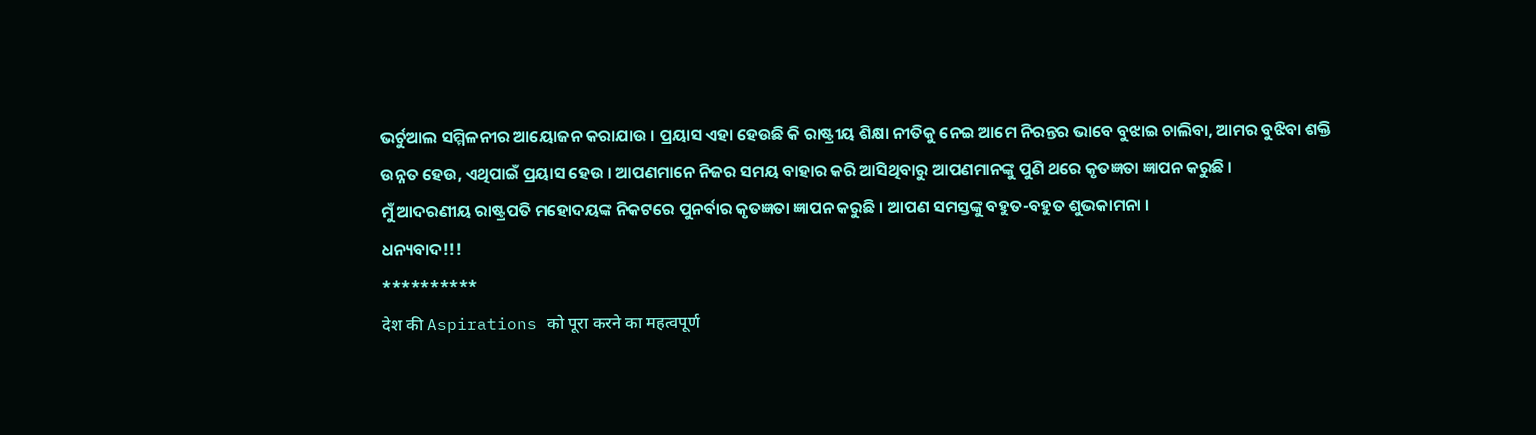ଭର୍ଚୁଆଲ ସମ୍ମିଳନୀର ଆୟୋଜନ କରାଯାଉ । ପ୍ରୟାସ ଏହା ହେଉଛି କି ରାଷ୍ଟ୍ରୀୟ ଶିକ୍ଷା ନୀତିକୁ ନେଇ ଆମେ ନିରନ୍ତର ଭାବେ ବୁଝାଇ ଚାଲିବା, ଆମର ବୁଝିବା ଶକ୍ତି ଉନ୍ନତ ହେଉ, ଏଥିପାଇଁ ପ୍ରୟାସ ହେଉ । ଆପଣମାନେ ନିଜର ସମୟ ବାହାର କରି ଆସିଥିବାରୁ ଆପଣମାନଙ୍କୁ ପୁଣି ଥରେ କୃତଜ୍ଞତା ଜ୍ଞାପନ କରୁଛି ।
ମୁଁ ଆଦରଣୀୟ ରାଷ୍ଟ୍ରପତି ମହୋଦୟଙ୍କ ନିକଟରେ ପୁନର୍ବାର କୃତଜ୍ଞତା ଜ୍ଞାପନ କରୁଛି । ଆପଣ ସମସ୍ତଙ୍କୁ ବହୁତ-ବହୁତ ଶୁଭକାମନା ।
ଧନ୍ୟବାଦ!!!
**********
देश की Aspirations को पूरा करने का महत्वपूर्ण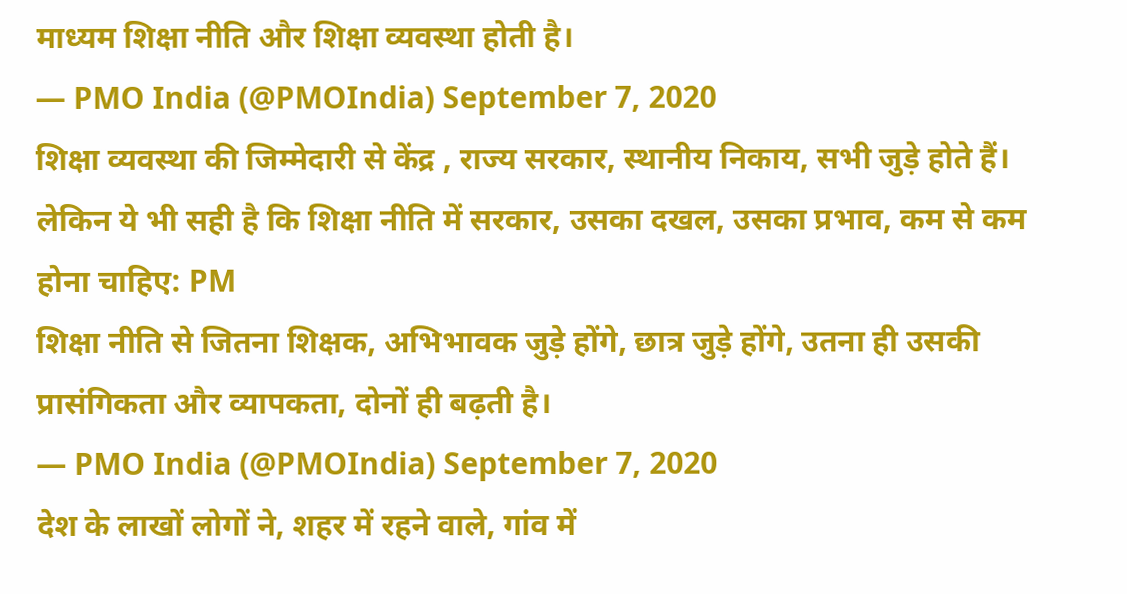माध्यम शिक्षा नीति और शिक्षा व्यवस्था होती है।
— PMO India (@PMOIndia) September 7, 2020
शिक्षा व्यवस्था की जिम्मेदारी से केंद्र , राज्य सरकार, स्थानीय निकाय, सभी जुड़े होते हैं।
लेकिन ये भी सही है कि शिक्षा नीति में सरकार, उसका दखल, उसका प्रभाव, कम से कम होना चाहिए: PM
शिक्षा नीति से जितना शिक्षक, अभिभावक जुड़े होंगे, छात्र जुड़े होंगे, उतना ही उसकी प्रासंगिकता और व्यापकता, दोनों ही बढ़ती है।
— PMO India (@PMOIndia) September 7, 2020
देश के लाखों लोगों ने, शहर में रहने वाले, गांव में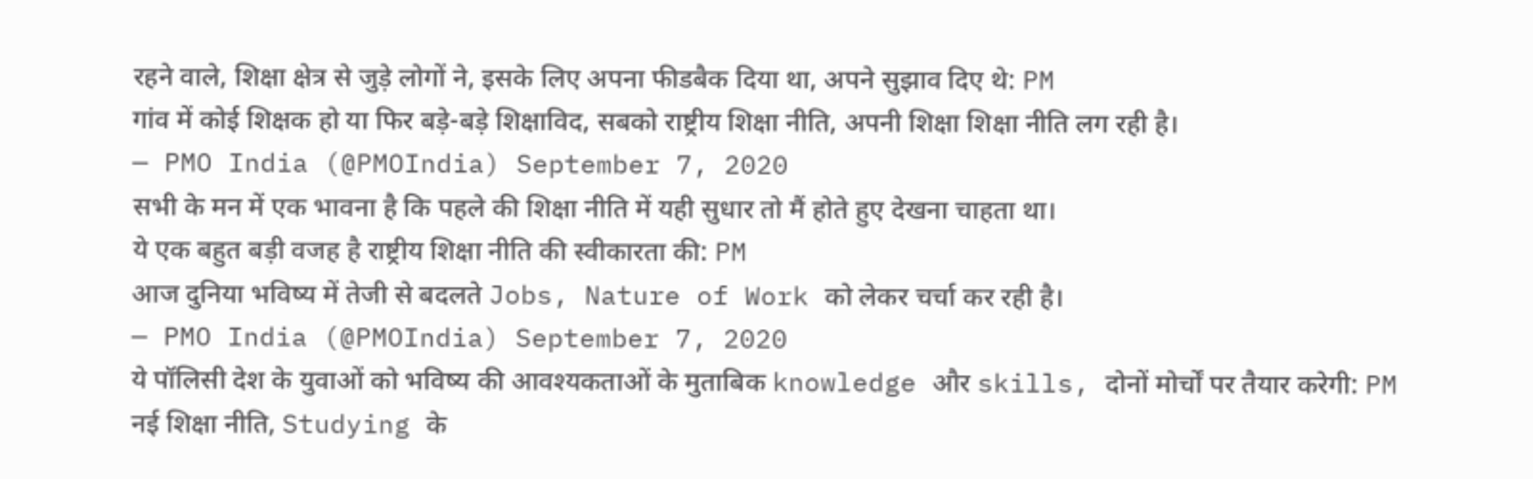रहने वाले, शिक्षा क्षेत्र से जुड़े लोगों ने, इसके लिए अपना फीडबैक दिया था, अपने सुझाव दिए थे: PM
गांव में कोई शिक्षक हो या फिर बड़े-बड़े शिक्षाविद, सबको राष्ट्रीय शिक्षा नीति, अपनी शिक्षा शिक्षा नीति लग रही है।
— PMO India (@PMOIndia) September 7, 2020
सभी के मन में एक भावना है कि पहले की शिक्षा नीति में यही सुधार तो मैं होते हुए देखना चाहता था।
ये एक बहुत बड़ी वजह है राष्ट्रीय शिक्षा नीति की स्वीकारता की: PM
आज दुनिया भविष्य में तेजी से बदलते Jobs, Nature of Work को लेकर चर्चा कर रही है।
— PMO India (@PMOIndia) September 7, 2020
ये पॉलिसी देश के युवाओं को भविष्य की आवश्यकताओं के मुताबिक knowledge और skills, दोनों मोर्चों पर तैयार करेगी: PM
नई शिक्षा नीति, Studying के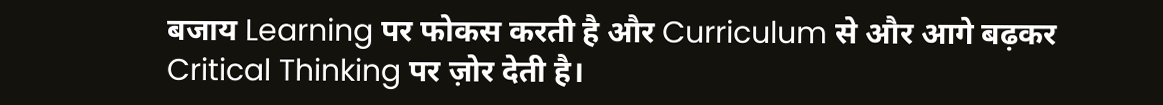बजाय Learning पर फोकस करती है और Curriculum से और आगे बढ़कर Critical Thinking पर ज़ोर देती है।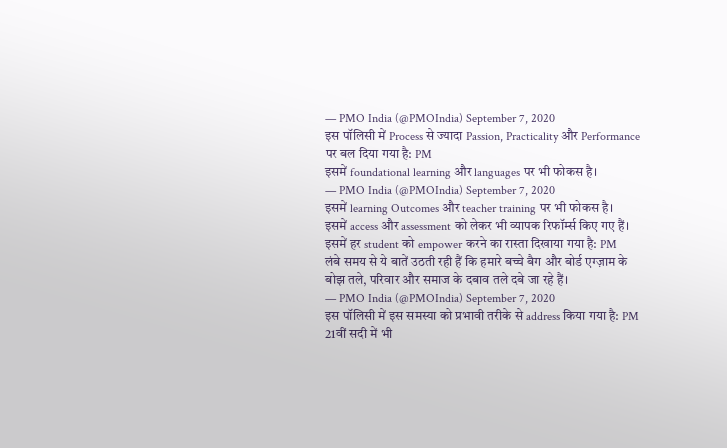— PMO India (@PMOIndia) September 7, 2020
इस पॉलिसी में Process से ज्यादा Passion, Practicality और Performance पर बल दिया गया है: PM
इसमें foundational learning और languages पर भी फोकस है।
— PMO India (@PMOIndia) September 7, 2020
इसमें learning Outcomes और teacher training पर भी फोकस है।
इसमें access और assessment को लेकर भी व्यापक रिफॉर्म्स किए गए हैं।
इसमें हर student को empower करने का रास्ता दिखाया गया है: PM
लंबे समय से ये बातें उठती रही हैं कि हमारे बच्चे बैग और बोर्ड एग्ज़ाम के बोझ तले, परिवार और समाज के दबाव तले दबे जा रहे हैं।
— PMO India (@PMOIndia) September 7, 2020
इस पॉलिसी में इस समस्या को प्रभावी तरीके से address किया गया है: PM
21वीं सदी में भी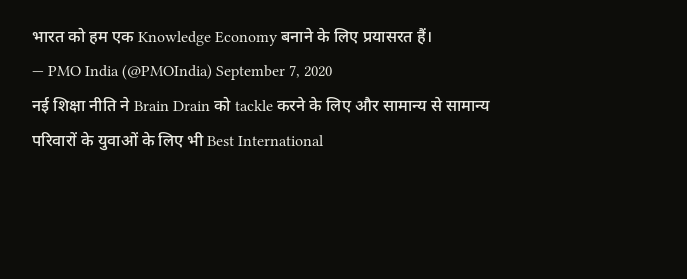भारत को हम एक Knowledge Economy बनाने के लिए प्रयासरत हैं।
— PMO India (@PMOIndia) September 7, 2020
नई शिक्षा नीति ने Brain Drain को tackle करने के लिए और सामान्य से सामान्य परिवारों के युवाओं के लिए भी Best International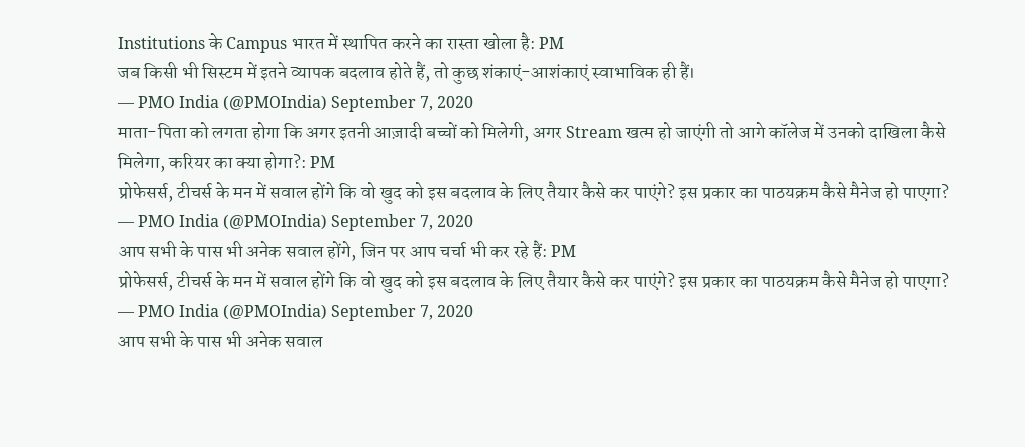Institutions के Campus भारत में स्थापित करने का रास्ता खोला है: PM
जब किसी भी सिस्टम में इतने व्यापक बदलाव होते हैं, तो कुछ शंकाएं-आशंकाएं स्वाभाविक ही हैं।
— PMO India (@PMOIndia) September 7, 2020
माता-पिता को लगता होगा कि अगर इतनी आज़ादी बच्चों को मिलेगी, अगर Stream खत्म हो जाएंगी तो आगे कॉलेज में उनको दाखिला कैसे मिलेगा, करियर का क्या होगा?: PM
प्रोफेसर्स, टीचर्स के मन में सवाल होंगे कि वो खुद को इस बदलाव के लिए तैयार कैसे कर पाएंगे? इस प्रकार का पाठयक्रम कैसे मैनेज हो पाएगा?
— PMO India (@PMOIndia) September 7, 2020
आप सभी के पास भी अनेक सवाल होंगे, जिन पर आप चर्चा भी कर रहे हैं: PM
प्रोफेसर्स, टीचर्स के मन में सवाल होंगे कि वो खुद को इस बदलाव के लिए तैयार कैसे कर पाएंगे? इस प्रकार का पाठयक्रम कैसे मैनेज हो पाएगा?
— PMO India (@PMOIndia) September 7, 2020
आप सभी के पास भी अनेक सवाल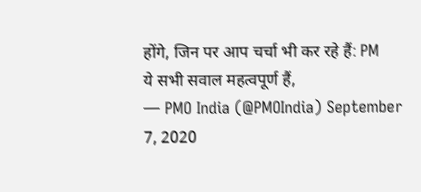होंगे, जिन पर आप चर्चा भी कर रहे हैं: PM
ये सभी सवाल महत्वपूर्ण हैं,
— PMO India (@PMOIndia) September 7, 2020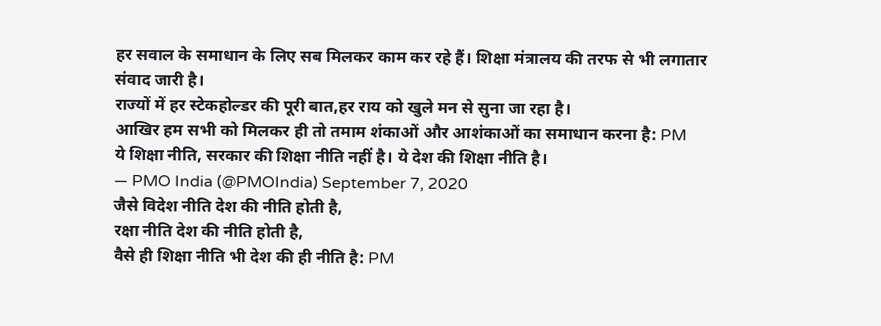हर सवाल के समाधान के लिए सब मिलकर काम कर रहे हैं। शिक्षा मंत्रालय की तरफ से भी लगातार संवाद जारी है।
राज्यों में हर स्टेकहोल्डर की पूरी बात,हर राय को खुले मन से सुना जा रहा है।
आखिर हम सभी को मिलकर ही तो तमाम शंकाओं और आशंकाओं का समाधान करना है: PM
ये शिक्षा नीति, सरकार की शिक्षा नीति नहीं है। ये देश की शिक्षा नीति है।
— PMO India (@PMOIndia) September 7, 2020
जैसे विदेश नीति देश की नीति होती है,
रक्षा नीति देश की नीति होती है,
वैसे ही शिक्षा नीति भी देश की ही नीति है: PM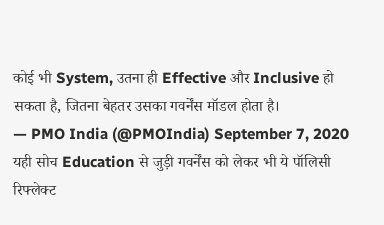कोई भी System, उतना ही Effective और Inclusive हो सकता है, जितना बेहतर उसका गवर्नेंस मॉडल होता है।
— PMO India (@PMOIndia) September 7, 2020
यही सोच Education से जुड़ी गवर्नेंस को लेकर भी ये पॉलिसी रिफ्लेक्ट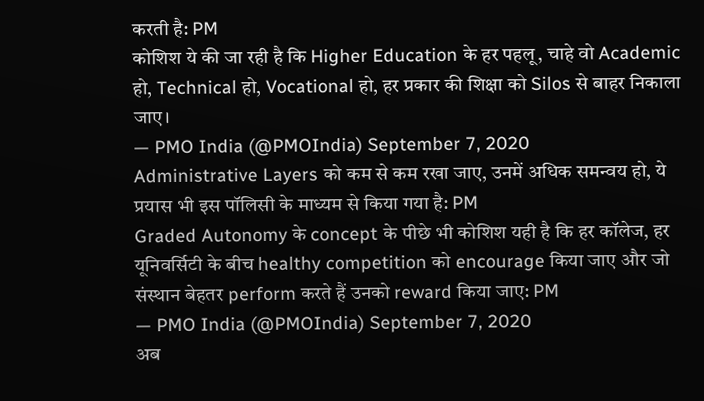करती है: PM
कोशिश ये की जा रही है कि Higher Education के हर पहलू, चाहे वो Academic हो, Technical हो, Vocational हो, हर प्रकार की शिक्षा को Silos से बाहर निकाला जाए।
— PMO India (@PMOIndia) September 7, 2020
Administrative Layers को कम से कम रखा जाए, उनमें अधिक समन्वय हो, ये प्रयास भी इस पॉलिसी के माध्यम से किया गया है: PM
Graded Autonomy के concept के पीछे भी कोशिश यही है कि हर कॉलेज, हर यूनिवर्सिटी के बीच healthy competition को encourage किया जाए और जो संस्थान बेहतर perform करते हैं उनको reward किया जाए: PM
— PMO India (@PMOIndia) September 7, 2020
अब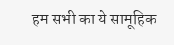हम सभी का ये सामूहिक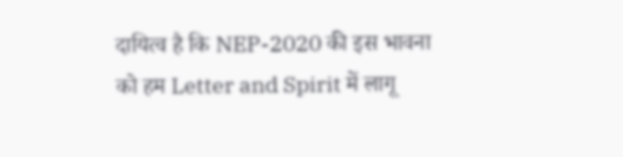दायित्व है कि NEP-2020 की इस भावना को हम Letter and Spirit में लागू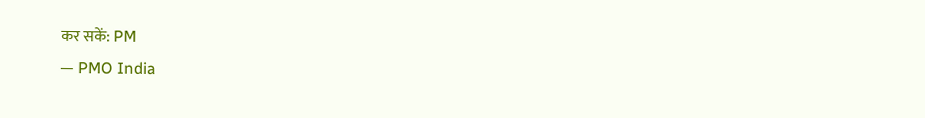कर सकें: PM
— PMO India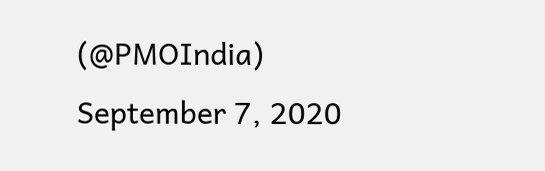(@PMOIndia) September 7, 2020